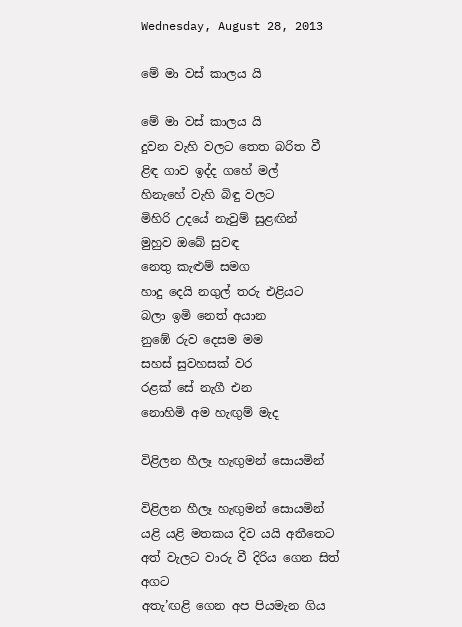Wednesday, August 28, 2013

මේ මා වස් කාලය යි

මේ මා වස් කාලය යි
දුවන වැහි වලට තෙත බරිත වී
ළිඳ ගාව ඉද්ද ගහේ මල්
හිනැහේ වැහි බිඳු වලට
මිහිරි උදයේ නැවුම් සුළඟින්
මුහුව ඔබේ සුවඳ
නෙතු කැළුම් සමග
හාදු දෙයි නගුල් තරු එළියට
බලා ඉමි නෙත් අයාන
නුඹේ රුව දෙසම මම
සහස් සුවහසක් වර
රළක් සේ නැගී එන
නොහිමි අම හැඟුම් මැද

විළිලන හීලෑ හැඟුමන් සොයමින්

විළිලන හීලෑ හැඟුමන් සොයමින්
යළි යළි මතකය දිව යයි අතීතෙට
අත් වැලට වාරු වී දිරිය ගෙන සිත් අගට
අතැ’ඟළි ගෙන අප පියමැන ගිය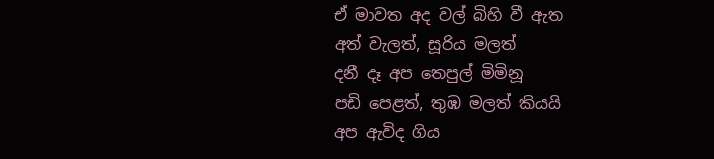ඒ මාවත අද වල් බිහි වී ඇත
අත් වැලත්, සූරිය මලත්
දනී දෑ අප තෙපුල් මිමිනූ
පඩි පෙළත්, තුඹ මලත් කියයි
අප ඇවිද ගිය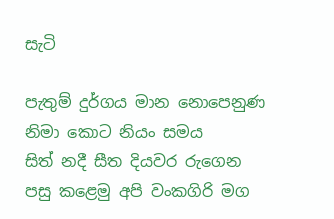සැටි

පැතුම් දුර්ගය මාන ‍නොපෙනුණ
නිමා කොට නියං සමය
සිත් නදී සීත දියවර රුගෙන
පසු කළෙමු අපි වංකගිරි මග